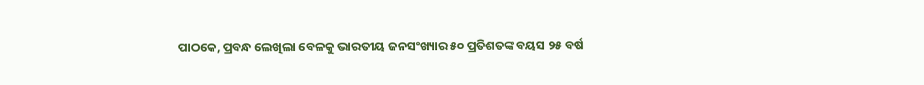ପାଠକେ, ପ୍ରବନ୍ଧ ଲେଖିଲା ବେଳକୁ ଭାରତୀୟ ଜନସଂଖ୍ୟାର ୫୦ ପ୍ରତିଶତଙ୍କ ବୟସ ୨୫ ବର୍ଷ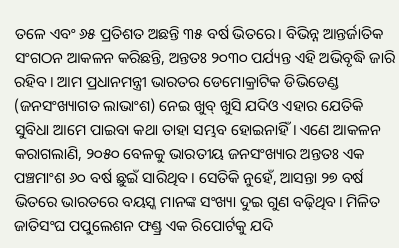ତଳେ ଏବଂ ୬୫ ପ୍ରତିଶତ ଅଛନ୍ତି ୩୫ ବର୍ଷ ଭିତରେ। ବିଭିନ୍ନ ଆନ୍ତର୍ଜାତିକ ସଂଗଠନ ଆକଳନ କରିଛନ୍ତି, ଅନ୍ତତଃ ୨୦୩୦ ପର୍ଯ୍ୟନ୍ତ ଏହି ଅଭିବୃଦ୍ଧି ଜାରି ରହିବ। ଆମ ପ୍ରଧାନମନ୍ତ୍ରୀ ଭାରତର ଡେମୋକ୍ରାଟିକ ଡିଭିଡେଣ୍ଡ (ଜନସଂଖ୍ୟାଗତ ଲାଭାଂଶ) ନେଇ ଖୁବ୍ ଖୁସି ଯଦିଓ ଏହାର ଯେତିକି ସୁବିଧା ଆମେ ପାଇବା କଥା ତାହା ସମ୍ଭବ ହୋଇନାହିଁ। ଏଣେ ଆକଳନ କରାଗଲାଣି, ୨୦୫୦ ବେଳକୁ ଭାରତୀୟ ଜନସଂଖ୍ୟାର ଅନ୍ତତଃ ଏକ ପଞ୍ଚମାଂଶ ୬୦ ବର୍ଷ ଛୁଇଁ ସାରିଥିବ। ସେତିକି ନୁହେଁ, ଆସନ୍ତା ୨୭ ବର୍ଷ ଭିତରେ ଭାରତରେ ବୟସ୍କ ମାନଙ୍କ ସଂଖ୍ୟା ଦୁଇ ଗୁଣ ବଢ଼ିଥିବ। ମିଳିତ ଜାତିସଂଘ ପପୁଲେଶନ ଫଣ୍ଡ୍ର ଏକ ରିପୋର୍ଟକୁ ଯଦି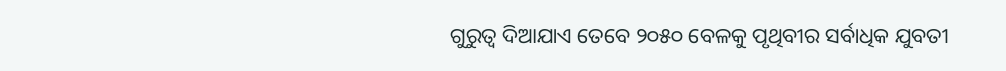ଗୁରୁତ୍ୱ ଦିଆଯାଏ ତେବେ ୨୦୫୦ ବେଳକୁ ପୃଥିବୀର ସର୍ବାଧିକ ଯୁବତୀ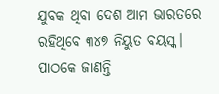ଯୁବକ ଥିବା ଦେଶ ଆମ ଭାରତରେ ରହିଥିବେ ୩୪୭ ନିୟୁତ ବୟସ୍କ।
ପାଠକେ ଜାଣନ୍ତି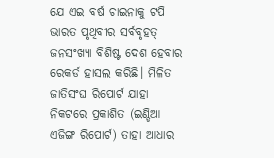ଯେ ଏଇ ବର୍ଷ ଚାଇନାକୁ ଟପି ଭାରତ ପୃଥିବୀର ସର୍ବବୃହତ୍ ଜନସଂଖ୍ୟା ବିଶିଷ୍ଟ ଦେଶ ହେବାର ରେକର୍ଡ ହାସଲ କରିଛି। ମିଳିତ ଜାତିସଂଘ ରିପୋର୍ଟ ଯାହା ନିକଟରେ ପ୍ରକାଶିତ (ଇଣ୍ଡିଆ ଏଜିଙ୍ଗ ରିପୋର୍ଟ) ତାହା ଆଧାର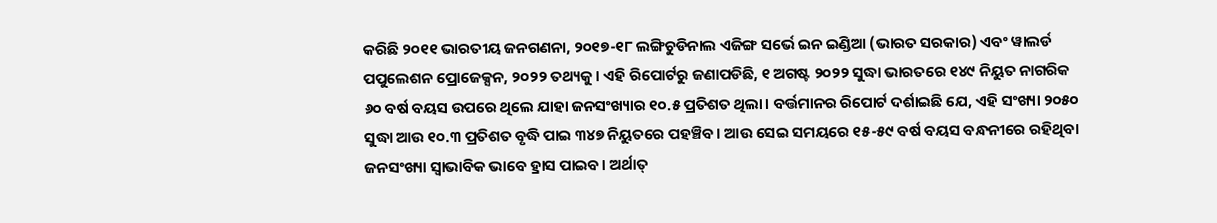କରିଛି ୨୦୧୧ ଭାରତୀୟ ଜନଗଣନା, ୨୦୧୭-୧୮ ଲଙ୍ଗିଚୁଡିନାଲ ଏଜିଙ୍ଗ ସର୍ଭେ ଇନ ଇଣ୍ଡିଆ (ଭାରତ ସରକାର) ଏବଂ ୱାଲର୍ଡ ପପୁଲେଶନ ପ୍ରୋଜେକ୍ସନ, ୨୦୨୨ ତଥ୍ୟକୁ। ଏହି ରିପୋର୍ଟରୁ ଜଣାପଡିଛି, ୧ ଅଗଷ୍ଟ ୨୦୨୨ ସୁଦ୍ଧା ଭାରତରେ ୧୪୯ ନିୟୁତ ନାଗରିକ ୬୦ ବର୍ଷ ବୟସ ଉପରେ ଥିଲେ ଯାହା ଜନସଂଖ୍ୟାର ୧୦.୫ ପ୍ରତିଶତ ଥିଲା। ବର୍ତ୍ତମାନର ରିପୋର୍ଟ ଦର୍ଶାଇଛି ଯେ, ଏହି ସଂଖ୍ୟା ୨୦୫୦ ସୁଦ୍ଧା ଆଉ ୧୦.୩ ପ୍ରତିଶତ ବୃଦ୍ଧି ପାଇ ୩୪୭ ନିୟୁତରେ ପହଞ୍ଚିବ। ଆଉ ସେଇ ସମୟରେ ୧୫-୫୯ ବର୍ଷ ବୟସ ବନ୍ଧନୀରେ ରହିଥିବା ଜନସଂଖ୍ୟା ସ୍ବାଭାବିକ ଭାବେ ହ୍ରାସ ପାଇବ। ଅର୍ଥାତ୍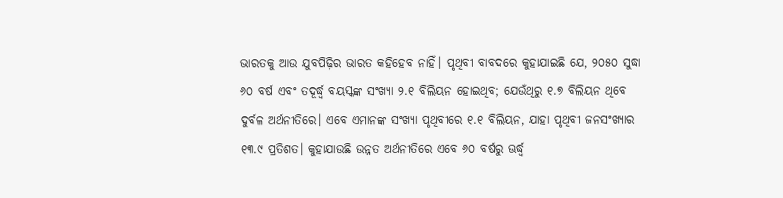ଭାରତକୁ ଆଉ ଯୁବପିଢ଼ିର ଭାରତ କହିହେବ ନାହିଁ। ପୃଥିବୀ ବାବଦରେ କୁହାଯାଇଛି ଯେ, ୨୦୫୦ ସୁଦ୍ଧା ୬୦ ବର୍ଷ ଏବଂ ତଦୂର୍ଦ୍ଧ୍ୱ ବୟସ୍କଙ୍କ ସଂଖ୍ୟା ୨.୧ ବିଲିୟନ ହୋଇଥିବ; ଯେଉଁଥିରୁ ୧.୭ ବିଲିୟନ ଥିବେ ଦୁର୍ବଳ ଅର୍ଥନୀତିରେ। ଏବେ ଏମାନଙ୍କ ସଂଖ୍ୟା ପୃଥିବୀରେ ୧.୧ ବିଲିୟନ, ଯାହା ପୃଥିବୀ ଜନସଂଖ୍ୟାର ୧୩.୯ ପ୍ରତିଶତ। କୁହାଯାଉଛି ଉନ୍ନତ ଅର୍ଥନୀତିରେ ଏବେ ୬୦ ବର୍ଷରୁ ଊର୍ଦ୍ଧ୍ୱ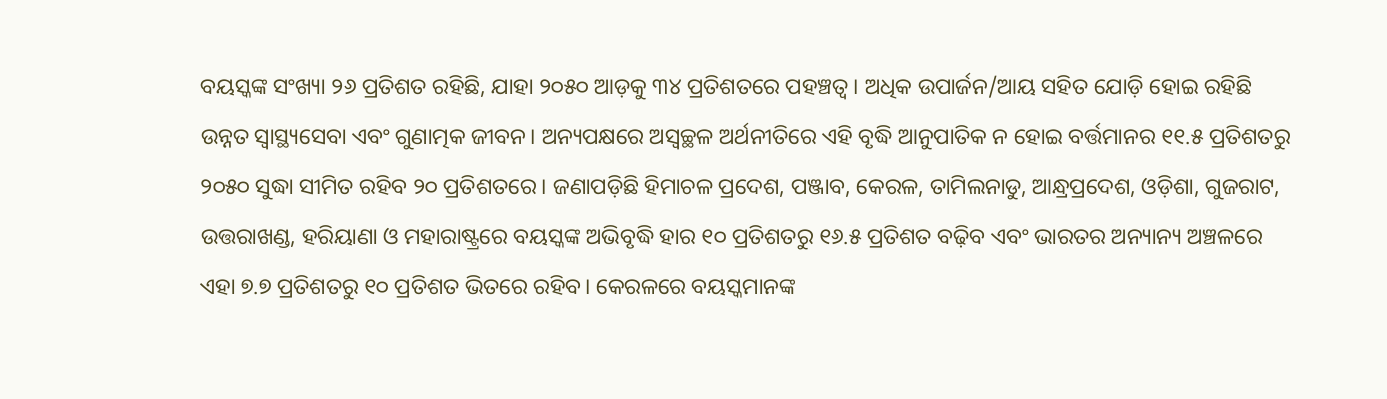ବୟସ୍କଙ୍କ ସଂଖ୍ୟା ୨୬ ପ୍ରତିଶତ ରହିଛି, ଯାହା ୨୦୫୦ ଆଡ଼କୁ ୩୪ ପ୍ରତିଶତରେ ପହଞ୍ଚତ୍ବ। ଅଧିକ ଉପାର୍ଜନ/ଆୟ ସହିତ ଯୋଡ଼ି ହୋଇ ରହିଛି ଉନ୍ନତ ସ୍ବାସ୍ଥ୍ୟସେବା ଏବଂ ଗୁଣାତ୍ମକ ଜୀବନ। ଅନ୍ୟପକ୍ଷରେ ଅସ୍ବଚ୍ଛଳ ଅର୍ଥନୀତିରେ ଏହି ବୃଦ୍ଧି ଆନୁପାତିକ ନ ହୋଇ ବର୍ତ୍ତମାନର ୧୧.୫ ପ୍ରତିଶତରୁ ୨୦୫୦ ସୁଦ୍ଧା ସୀମିତ ରହିବ ୨୦ ପ୍ରତିଶତରେ। ଜଣାପଡ଼ିଛି ହିମାଚଳ ପ୍ରଦେଶ, ପଞ୍ଜାବ, କେରଳ, ତାମିଲନାଡୁ, ଆନ୍ଧ୍ରପ୍ରଦେଶ, ଓଡ଼ିଶା, ଗୁଜରାଟ, ଉତ୍ତରାଖଣ୍ଡ, ହରିୟାଣା ଓ ମହାରାଷ୍ଟ୍ରରେ ବୟସ୍କଙ୍କ ଅଭିବୃଦ୍ଧି ହାର ୧୦ ପ୍ରତିଶତରୁ ୧୬.୫ ପ୍ରତିଶତ ବଢ଼ିବ ଏବଂ ଭାରତର ଅନ୍ୟାନ୍ୟ ଅଞ୍ଚଳରେ ଏହା ୭.୭ ପ୍ରତିଶତରୁ ୧୦ ପ୍ରତିଶତ ଭିତରେ ରହିବ। କେରଳରେ ବୟସ୍କମାନଙ୍କ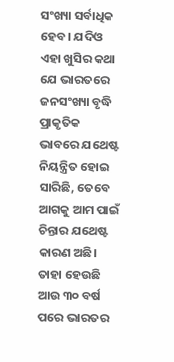ସଂଖ୍ୟା ସର୍ବାଧିକ ହେବ। ଯଦିଓ ଏହା ଖୁସିର କଥା ଯେ ଭାରତରେ ଜନସଂଖ୍ୟା ବୃଦ୍ଧି ପ୍ରାକୃତିକ ଭାବରେ ଯଥେଷ୍ଟ ନିୟନ୍ତ୍ରିତ ହୋଇ ସାରିଛି, ତେବେ ଆଗକୁ ଆମ ପାଇଁ ଚିନ୍ତାର ଯଥେଷ୍ଟ କାରଣ ଅଛି। ତାହା ହେଉଛି ଆଉ ୩୦ ବର୍ଷ ପରେ ଭାରତର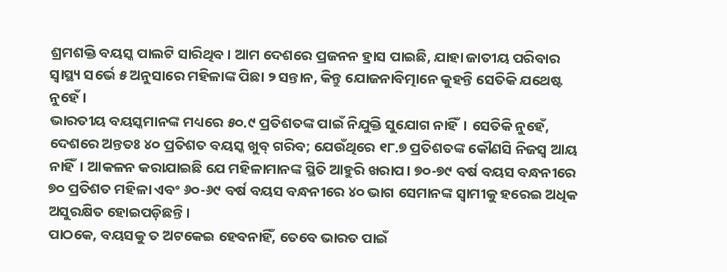ଶ୍ରମଶକ୍ତି ବୟସ୍କ ପାଲଟି ସାରିଥିବ। ଆମ ଦେଶରେ ପ୍ରଜନନ ହ୍ରାସ ପାଇଛି, ଯାହା ଜାତୀୟ ପରିବାର ସ୍ବାସ୍ଥ୍ୟ ସର୍ଭେ ୫ ଅନୁସାରେ ମହିଳାଙ୍କ ପିଛା ୨ ସନ୍ତାନ, କିନ୍ତୁ ଯୋଜନାବିତ୍ମାନେ କୁହନ୍ତି ସେତିକି ଯଥେଷ୍ଟ ନୁହେଁ।
ଭାରତୀୟ ବୟସ୍କମାନଙ୍କ ମଧ୍ୟରେ ୫୦.୯ ପ୍ରତିଶତଙ୍କ ପାଇଁ ନିଯୁକ୍ତି ସୁଯୋଗ ନାହିଁ। ସେତିକି ନୁହେଁ, ଦେଶରେ ଅନ୍ତତଃ ୪୦ ପ୍ରତିଶତ ବୟସ୍କ ଖୁବ୍ ଗରିବ; ଯେଉଁଥିରେ ୧୮.୭ ପ୍ରତିଶତଙ୍କ କୌଣସି ନିଜସ୍ବ ଆୟ ନାହିଁ। ଆକଳନ କରାଯାଇଛି ଯେ ମହିଳାମାନଙ୍କ ସ୍ଥିତି ଆହୁରି ଖରାପ। ୭୦-୭୯ ବର୍ଷ ବୟସ ବନ୍ଧନୀରେ ୭୦ ପ୍ରତିଶତ ମହିଳା ଏବଂ ୬୦-୬୯ ବର୍ଷ ବୟସ ବନ୍ଧନୀରେ ୪୦ ଭାଗ ସେମାନଙ୍କ ସ୍ବାମୀକୁ ହରେଇ ଅଧିକ ଅସୁରକ୍ଷିତ ହୋଇପଡ଼ିଛନ୍ତି।
ପାଠକେ, ବୟସକୁ ତ ଅଟକେଇ ହେବନାହିଁ, ତେବେ ଭାରତ ପାଇଁ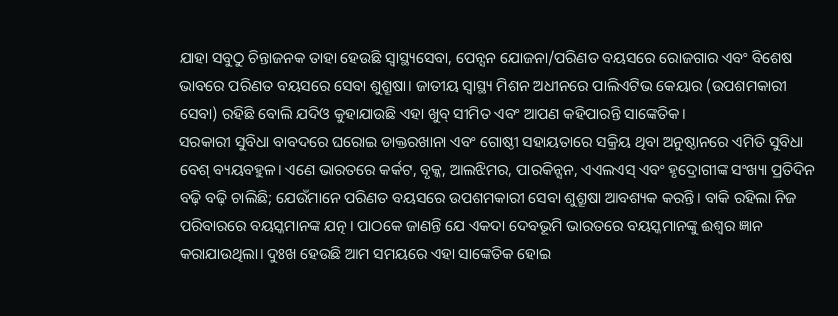ଯାହା ସବୁଠୁ ଚିନ୍ତାଜନକ ତାହା ହେଉଛି ସ୍ବାସ୍ଥ୍ୟସେବା, ପେନ୍ସନ ଯୋଜନା/ପରିଣତ ବୟସରେ ରୋଜଗାର ଏବଂ ବିଶେଷ ଭାବରେ ପରିଣତ ବୟସରେ ସେବା ଶୁଶ୍ରୂଷା। ଜାତୀୟ ସ୍ବାସ୍ଥ୍ୟ ମିଶନ ଅଧୀନରେ ପାଲିଏଟିଭ କେୟାର (ଉପଶମକାରୀ ସେବା) ରହିଛି ବୋଲି ଯଦିଓ କୁହାଯାଉଛି ଏହା ଖୁବ୍ ସୀମିତ ଏବଂ ଆପଣ କହିପାରନ୍ତି ସାଙ୍କେତିକ।
ସରକାରୀ ସୁବିଧା ବାବଦରେ ଘରୋଇ ଡାକ୍ତରଖାନା ଏବଂ ଗୋଷ୍ଠୀ ସହାୟତାରେ ସକ୍ରିୟ ଥିବା ଅନୁଷ୍ଠାନରେ ଏମିତି ସୁବିଧା ବେଶ୍ ବ୍ୟୟବହୁଳ। ଏଣେ ଭାରତରେ କର୍କଟ, ବୃକ୍କ, ଆଲଝିମର, ପାରକିନ୍ସନ, ଏଏଲଏସ୍ ଏବଂ ହୃଦ୍ରୋଗୀଙ୍କ ସଂଖ୍ୟା ପ୍ରତିଦିନ ବଢ଼ି ବଢ଼ି ଚାଲିଛି; ଯେଉଁମାନେ ପରିଣତ ବୟସରେ ଉପଶମକାରୀ ସେବା ଶୁଶ୍ରୂଷା ଆବଶ୍ୟକ କରନ୍ତି। ବାକି ରହିଲା ନିଜ ପରିବାରରେ ବୟସ୍କମାନଙ୍କ ଯତ୍ନ। ପାଠକେ ଜାଣନ୍ତି ଯେ ଏକଦା ଦେବଭୂମି ଭାରତରେ ବୟସ୍କମାନଙ୍କୁ ଈଶ୍ୱର ଜ୍ଞାନ କରାଯାଉଥିଲା। ଦୁଃଖ ହେଉଛି ଆମ ସମୟରେ ଏହା ସାଙ୍କେତିକ ହୋଇ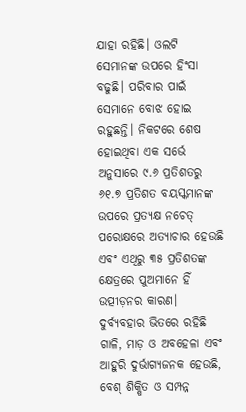ଯାହା ରହିଛି। ଓଲଟି ସେମାନଙ୍କ ଉପରେ ହିଂସା ବଢୁଛି। ପରିବାର ପାଇଁ ସେମାନେ ବୋଝ ହୋଇ ରହୁଛନ୍ତି। ନିକଟରେ ଶେଷ ହୋଇଥିବା ଏକ ସର୍ଭେ ଅନୁସାରେ ୯.୬ ପ୍ରତିଶତରୁ ୬୧.୭ ପ୍ରତିଶତ ବୟସ୍କମାନଙ୍କ ଉପରେ ପ୍ରତ୍ୟକ୍ଷ ନଚେତ୍ ପରୋକ୍ଷରେ ଅତ୍ୟାଚାର ହେଉଛି ଏବଂ ଏଥିରୁ ୩୫ ପ୍ରତିଶତଙ୍କ କ୍ଷେତ୍ରରେ ପୁଅମାନେ ହିଁ ଉତ୍ପୀଡ଼ନର କାରଣ। ଦୁର୍ବ୍ୟବହାର ଭିତରେ ରହିଛି ଗାଳି, ମାଡ଼ ଓ ଅବହେଳା ଏବଂ ଆହୁରି ଦୁର୍ଭାଗ୍ୟଜନକ ହେଉଛି, ବେଶ୍ ଶିକ୍ଷିତ ଓ ସମ୍ପନ୍ନ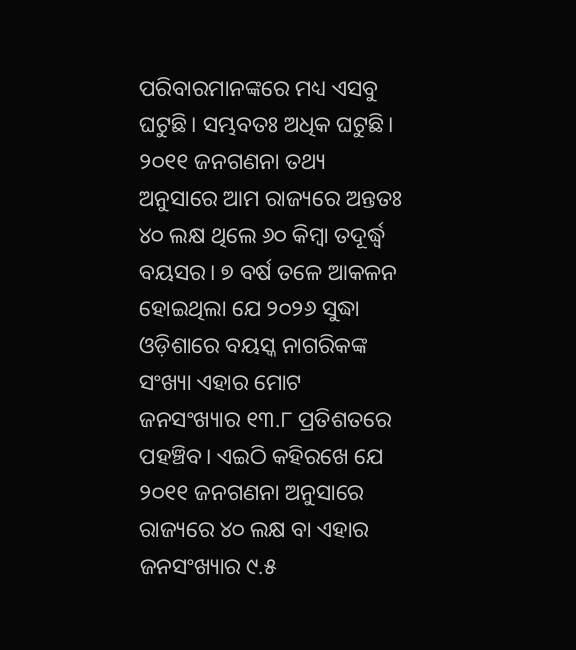ପରିବାରମାନଙ୍କରେ ମଧ୍ୟ ଏସବୁ ଘଟୁଛି। ସମ୍ଭବତଃ ଅଧିକ ଘଟୁଛି। ୨୦୧୧ ଜନଗଣନା ତଥ୍ୟ ଅନୁସାରେ ଆମ ରାଜ୍ୟରେ ଅନ୍ତତଃ ୪୦ ଲକ୍ଷ ଥିଲେ ୬୦ କିମ୍ବା ତଦୂର୍ଦ୍ଧ୍ୱ ବୟସର। ୭ ବର୍ଷ ତଳେ ଆକଳନ ହୋଇଥିଲା ଯେ ୨୦୨୬ ସୁଦ୍ଧା ଓଡ଼ିଶାରେ ବୟସ୍କ ନାଗରିକଙ୍କ ସଂଖ୍ୟା ଏହାର ମୋଟ ଜନସଂଖ୍ୟାର ୧୩.୮ ପ୍ରତିଶତରେ ପହଞ୍ଚିବ। ଏଇଠି କହିରଖେ ଯେ ୨୦୧୧ ଜନଗଣନା ଅନୁସାରେ ରାଜ୍ୟରେ ୪୦ ଲକ୍ଷ ବା ଏହାର ଜନସଂଖ୍ୟାର ୯.୫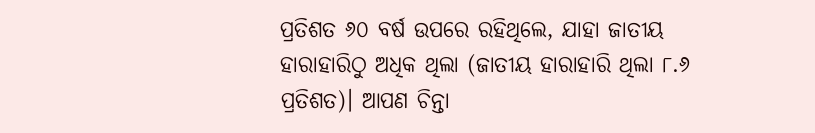ପ୍ରତିଶତ ୬୦ ବର୍ଷ ଉପରେ ରହିଥିଲେ, ଯାହା ଜାତୀୟ ହାରାହାରିଠୁ ଅଧିକ ଥିଲା (ଜାତୀୟ ହାରାହାରି ଥିଲା ୮.୬ ପ୍ରତିଶତ)। ଆପଣ ଚିନ୍ତା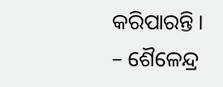କରିପାରନ୍ତି।
– ଶୈଳେନ୍ଦ୍ର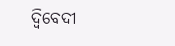ଦ୍ୱିବେଦୀ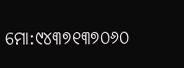ମୋ:୯୪୩୭୧୩୭୦୬୦